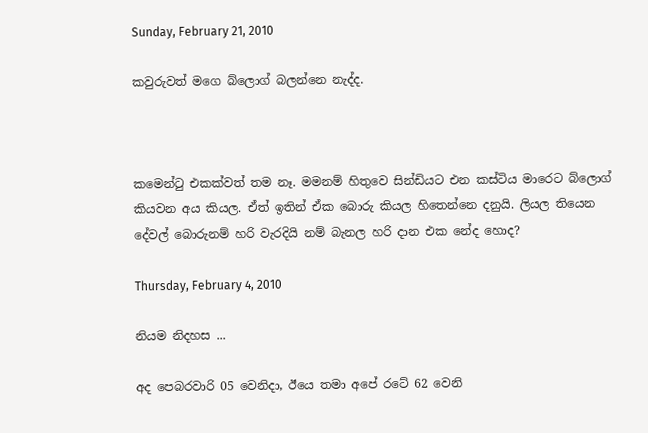Sunday, February 21, 2010

කවුරුවත් මගෙ බ්ලොග් බලන්නෙ නැද්ද.



කමෙන්‍ටු එකක්වත් තම නෑ. මමනම් හිතුවෙ සින්ඩියට එන කස්ටිය මාරෙට බ්ලොග් කියවන අය කියල. ඒත් ඉතින් ඒක බොරු කියල හිතෙන්නෙ දනුයි. ලියල තියෙන දේවල් බොරුනම් හරි වැරදියි නම් බැනල හරි දාන එක නේද හොද?

Thursday, February 4, 2010

නියම නිදහස ...

අද පෙබරවාරි 05 වෙනිදා, ඊයෙ තමා අපේ රටේ 62 වෙනි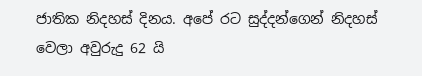ජාතික නිදහස් දිනය. අපේ රට සුද්දන්ගෙන් නිදහස් වෙලා අවුරුදු 62 යි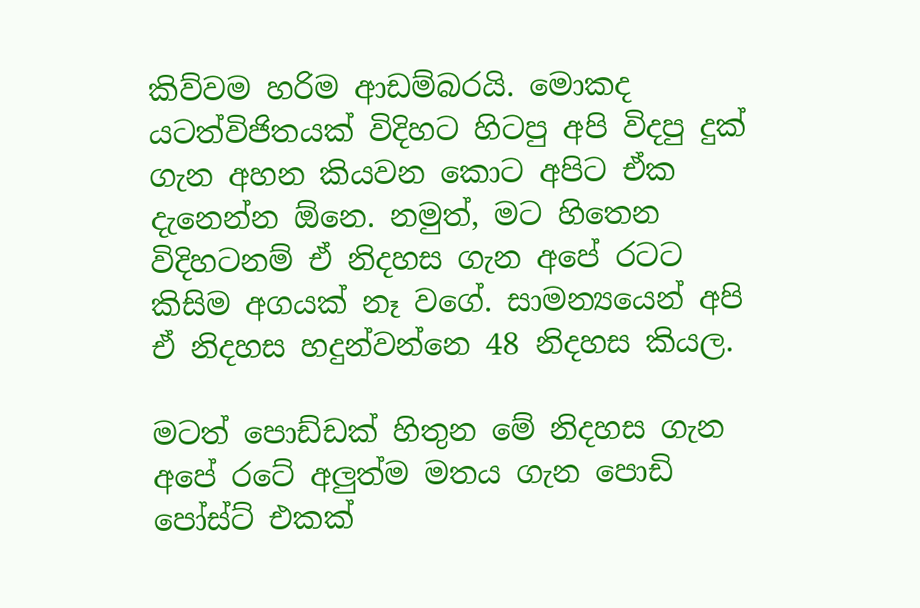කිව්වම හරිම ආඩම්බරයි. මොකද යටත්විජිතයක් විදිහට හිටපු අපි විදපු දුක් ගැන අහන කියවන කොට අපිට ඒක දැනෙන්න ඕනෙ. නමුත්, මට හිතෙන විදිහටනම් ඒ නිදහස ගැන අපේ රටට කිසිම අගයක් නෑ වගේ. සාමන්‍යයෙන් අපි ඒ නිදහස හදුන්වන්නෙ 48 නිදහස කියල.

මටත් පොඩ්ඩක් හිතුන මේ නිදහස ගැන අපේ රටේ අලුත්ම මතය ගැන පොඩි පෝස්ට් එකක්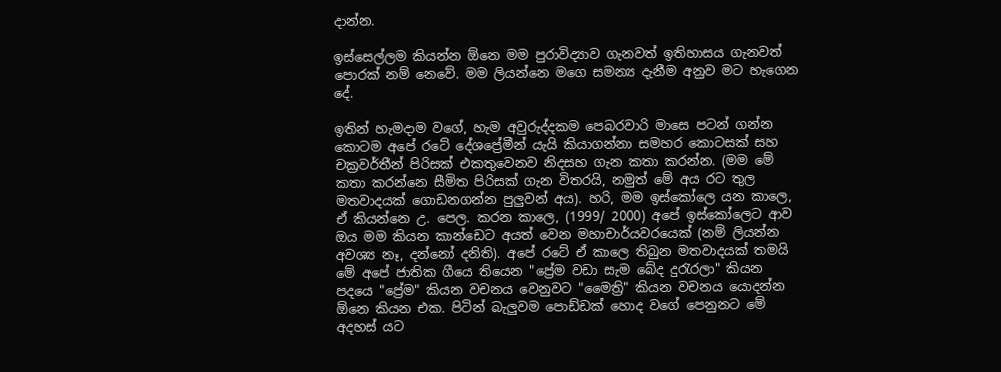දාන්න.

ඉස්සෙල්ලම කියන්න ඕනෙ මම පුරාවිද්‍යාව ගැනවත් ඉතිහාසය ගැනවත් පොරක් නම් නෙවේ. මම ලියන්නෙ මගෙ සමන්‍ය දැනීම අනුව මට හැගෙන දේ.

ඉතින් හැමදාම වගේ, හැම අවුරුද්දකම පෙබරවාරි මාසෙ පටන් ගන්න කොටම අපේ රටේ දේශප්‍රේමීන් යැයි කියාගන්නා සමහර කොටසක් සහ චක්‍රවර්තීන් පිරිසක් එකතුවෙනව නිදසහ ගැන කතා කරන්න. (මම මේ කතා කරන්නෙ සීමිත පිරිසක් ගැන විතරයි, නමුත් මේ අය රට තුල මතවාදයක් ගොඩනගන්න පුලුවන් අය). හරි, මම ඉස්කෝලෙ යන කාලෙ, ඒ කියන්නෙ උ. පෙල. කරන කාලෙ, (1999/ 2000) අපේ ඉස්කෝලෙට ආව ඔය මම කියන කාන්ඩෙට අයත් වෙන මහාචාර්යවරයෙක් (නම් ලියන්න අවශ්‍ය නෑ, දන්නෝ දනිති). අපේ රටේ ඒ කාලෙ තිබුන මතවාදයක් තමයි මේ අපේ ජාතික ගීයෙ තියෙන "ප්‍රේම වඩා සැම බේද දු‍රැරලා" කියන පදයෙ "ප්‍රේම" කියන වචනය වෙනුවට "මෛත්‍රි" කියන වචනය යොදන්න ඕනෙ කියන එක. පිටින් බැලුවම පොඩ්ඩක් හොද වගේ පෙනුනට මේ අදහස් යට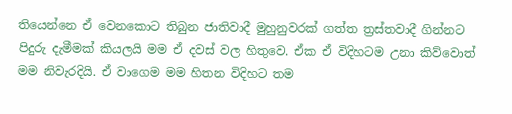තියෙන්නෙ ඒ වෙනකොට තිබුන ජාතිවාදී මුහුනුවරක් ගත්ත ත්‍රස්තවාදී ගින්නට පිදුරු දැමීමක් කියලයි මම ඒ දවස් වල හිතුවෙ. ඒක ඒ විදිහටම උනා කිව්වොත් මම නිවැරදියි. ඒ වාගෙම මම හිතන විදිහට තම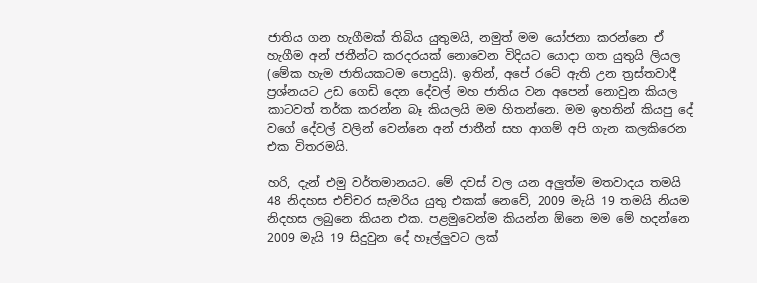ජාතිය ගන හැගීමක් තිබිය යුතුමයි, නමුත් මම යෝජනා කරන්නෙ ඒ හැගීම අන් ජතීන්ට කරදරයක් නොවෙන විදියට යොදා ගත යුතුයි ලියල (මේක හැම ජාතියකටම පොදුයි). ඉතින්, අපේ රටේ ඇති උන ත්‍රස්තවාදී ප්‍රශ්නයට උඩ ගෙඩි දෙන දේවල් මහ ජාතිය වන අපෙන් නොවුන කියල කාටවත් තර්ක කරන්න බෑ කියලයි මම හිතන්නෙ. මම ඉහතින් කියපු දේ වගේ දේවල් වලින් වෙන්නෙ අන් ජාතීන් සහ ආගම් අපි ගැන කලකිරෙන එක විතරමයි.

හරි, දැන් එමු වර්තමානයට. මේ දවස් වල යන අලුත්ම මතවාදය තමයි 48 නිදහස එච්චර සැමරිය යුතු එකක් නෙවේ, 2009 මැයි 19 තමයි නියම නිදහස ලබුනෙ කියන එක. පළමුවෙන්ම කියන්න ඕනෙ මම මේ හදන්නෙ 2009 මැයි 19 සිදුවුන දේ හෑල්ලුවට ලක්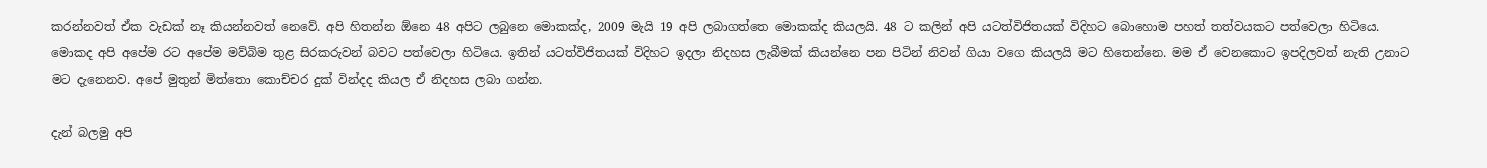කරන්නවත් ඒක වැඩක් නෑ කියන්නවත් නෙවේ. අපි හිතන්න ඕනෙ 48 අපිට ලබුනෙ මොකක්ද, 2009 මැයි 19 අපි ලබාගත්තෙ මොකක්ද කියලයි. 48 ට කලින් අපි යටත්විජිතයක් විදිහට බොහොම පහත් තත්වයකට පත්වෙලා හිටියෙ. මොකද අපි අපේම රට අපේම මව්බිම තුළ සිරකරුවන් බවට පත්වෙලා හිටියෙ. ඉතින් යටත්විජිතයක් විදිහට ඉදලා නිදහස ලැබීමක් කියන්නෙ පන පිටින් නිවන් ගියා වගෙ කියලයි මට හිතෙන්නෙ. මම ඒ වෙනකොට ඉපදිලවත් නැති උනාට මට දැනෙනව. අපේ මුතුන් මිත්තො කොච්චර දුක් වින්දද කියල ඒ නිදහස ලබා ගන්න.

දැන් බලමු අපි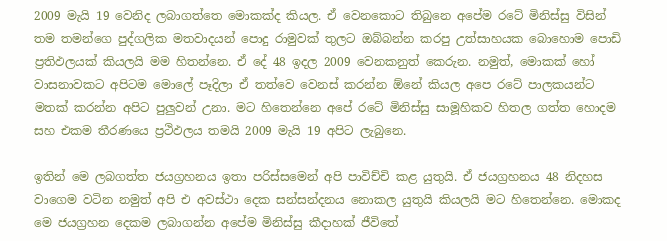2009 මැයි 19 වෙනිද ලබාගත්තෙ මොකක්ද කියල. ඒ වෙනකොට තිබුනෙ අපේම රටේ මිනිස්සු විසින් තම තමන්ගෙ පුද්ගලික මතවාදයන් පොදු රාමුවක් තුලට ඔබ්බන්න කරපු උත්සාහයක බොහොම පොඩි ප්‍රතිඵලයක් කියලයි මම හිතන්නෙ. ඒ දේ 48 ඉදල 2009 වෙනකනුත් කෙරුන. නමුත්, මොකක් හෝ වාසනාවකට අපිටම මොලේ පෑදිලා ඒ තත්වෙ වෙනස් කරන්න ඕනේ කියල අපෙ රටේ පාලකයන්ට මතක් කරන්න අපිට පුලුවන් උනා. මට හිතෙන්නෙ අපේ රටේ මිනිස්සු සාමූහිකව හිතල ගත්ත හොදම සහ එකම තීරණයෙ ප්‍රථිඵලය තමයි 2009 මැයි 19 අපිට ලැබුනෙ.

ඉතින් මෙ ලබගත්ත ජයග්‍රහනය ඉතා පරිස්සමෙන් අපි පාවිච්චි කළ යුතුයි. ඒ ජයග්‍රහනය 48 නිදහස වාගෙම වටින නමුත් අපි එ අවස්ථා දෙක සන්සන්දනය නොකල යුතුයි කියලයි මට හිතෙන්නෙ. මොකද මෙ ජයග්‍රහන දෙකම ලබාගන්න අපේම මිනිස්සු කීදාහක් ජීවිතේ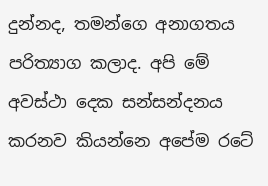දුන්නද, තමන්ගෙ අනාගතය පරිත්‍යාග කලාද. අපි මේ අවස්ථා දෙක සන්සන්දනය කරනව කියන්නෙ අපේම රටේ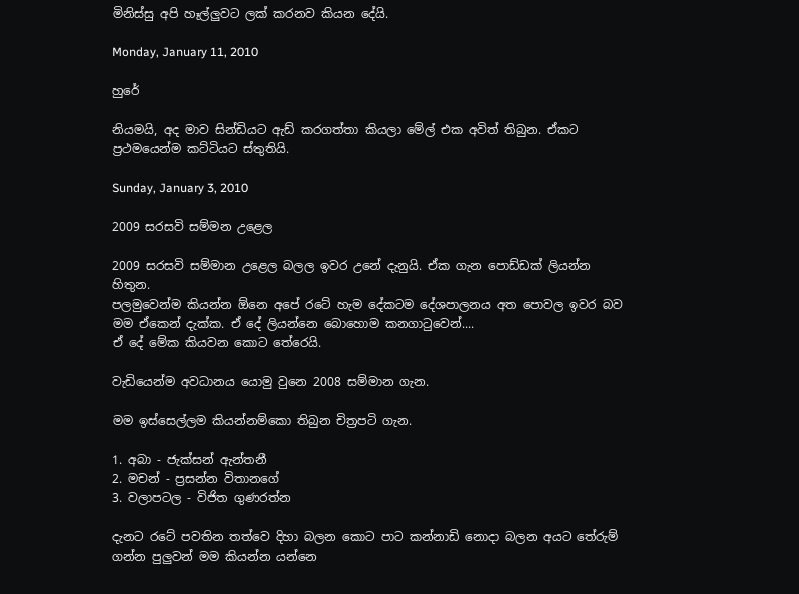මිනිස්සු අපි හෑල්ලුවට ලක් කරනව කියන දේයි.

Monday, January 11, 2010

හුරේ

නියමයි, අද මාව සින්ඩියට ඇඩ් කරගත්තා කියලා මේල් එක අවිත් තිබුන. ඒකට ප්‍රථමයෙන්ම කට්ටියට ස්තුතියි.

Sunday, January 3, 2010

2009 සරසවි සම්මන උළෙල

2009 සරසවි සම්මාන උළෙල බලල ඉවර උනේ දැනුයි. ඒක ගැන පොඩ්ඩක් ලියන්න හිතුන.
පලමුවෙන්ම කියන්න ඕනෙ අපේ රටේ හැම දේකටම දේශපාලනය අත පොවල ඉවර බව මම ඒකෙන් දැක්ක. ඒ දේ ලියන්නෙ බොහොම කනගා‍ටුවෙන්....
ඒ දේ මේක කියවන කොට තේරෙයි.

වැඩියෙන්ම අවධානය යොමු වුනෙ 2008 සම්මාන ගැන.

මම ඉස්සෙල්ලම කියන්නම්කො තිබුන චිත්‍රපටි ගැන.

1. අබා - ජැක්සන් ඇන්තනී
2. මචන් - ප්‍රසන්න විතානගේ
3. වලාපටල - විජිත ගුණරත්න

දැනට රටේ පවතින තත්වෙ දිහා බලන කොට පාට කන්නාඩි නොදා බලන අයට තේරුම් ගන්න පුලුවන් මම කියන්න යන්නෙ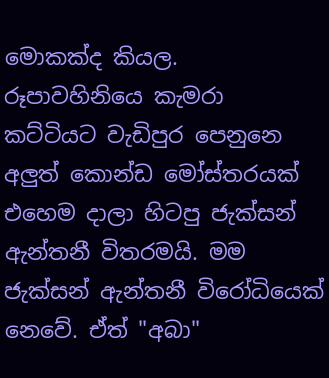මොකක්ද කියල. රූපාවහිනියෙ කැමරා කට්ටියට වැඩිපුර පෙනුනෙ අලුත් කොන්ඩ මෝස්තරයක් එහෙම දාලා හිටපු ජැක්සන් ඇන්තනී විතරමයි. මම ජැක්සන් ඇන්තනී විරෝධියෙක් නෙවේ. ඒත් "අබා"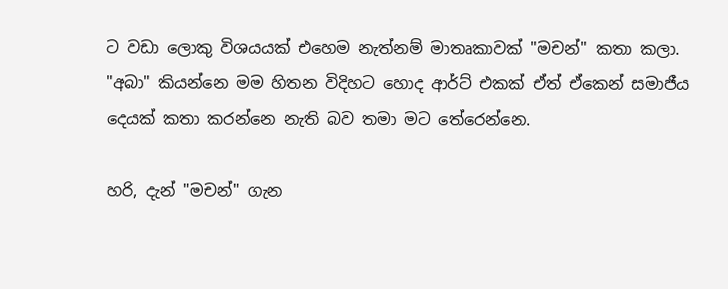ට වඩා ලොකු විශයයක් එහෙම නැත්නම් මාතෘකාවක් "මචන්" කතා කලා. "අබා" කියන්නෙ මම හිතන විදිහට හොද ආර්ට් එකක් ඒත් ඒකෙන් සමාජීය දෙයක් කතා කරන්නෙ නැති බව තමා මට තේරෙන්නෙ.

හරි, දැන් "මචන්" ගැන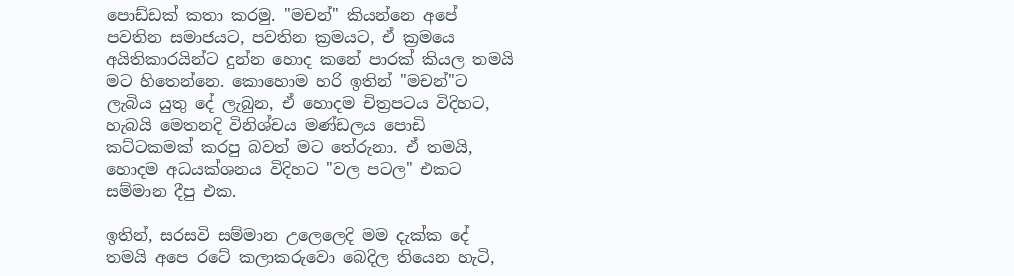පොඩ්ඩක් කතා කරමු. "මචන්" කියන්නෙ අපේ පවතින සමාජයට, පවතින ක්‍රමයට, ඒ ක්‍රමයෙ අයිතිකාරයින්ට දුන්න හොද කනේ පාරක් කියල තමයි මට හිතෙන්නෙ. කොහොම හරි ඉතින් "මචන්"ට ලැබිය යුතු දේ ලැබුන, ඒ හොදම චිත්‍රපටය විදිහට, හැබයි මෙතනදි විනිශ්චය මණ්ඩලය පොඩි කට්ටකමක් කරපු බවත් මට තේරුනා. ඒ තමයි, හොදම අධයක්ශනය විදිහට "වල පටල" එකට සම්මාන දීපු එක.

ඉතින්, සරසවි සම්මාන උලෙලෙදි මම දැක්ක දේ තමයි අපෙ රටේ කලාකරුවො බෙදිල තියෙන හැටි,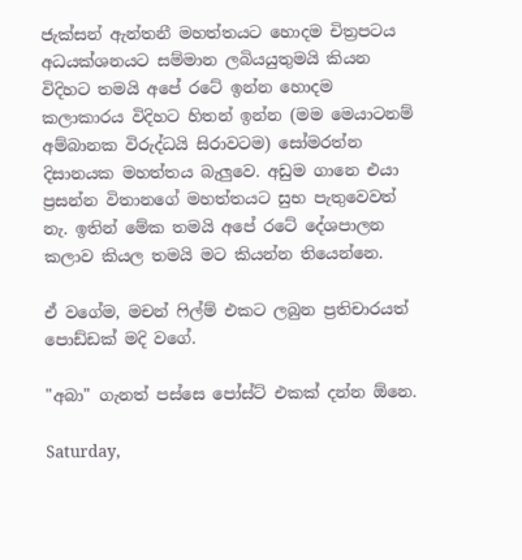ජැක්සන් ඇන්තනී මහත්තයට හොදම චිත්‍රපටය අධයක්ශනයට සම්මාන ලබියයුතුමයි කියන විදිහට තමයි අපේ රටේ ඉන්න හොදම කලාකාරය විදිහට හිතන් ඉන්න (මම මෙයාටනම් අම්බානක විරුද්ධයි සිරාවටම) සෝමරත්න දිසානයක මහත්තය බැලුවෙ. අඩුම ගානෙ එයා ප්‍රසන්න විතානගේ මහත්තයට සුභ පැතුවෙවත් නැ. ඉතින් මේක තමයි අපේ රටේ දේශපාලන කලාව කියල තමයි මට කියන්න තියෙන්නෙ.

ඒ වගේම, මචන් ‍ෆිල්ම් එකට ලබුන ප්‍රතිචාරයත් පොඩ්ඩක් මදි වගේ.

"අබා" ගැනත් පස්සෙ පෝස්ට් එකක් දන්න ඕනෙ.

Saturday,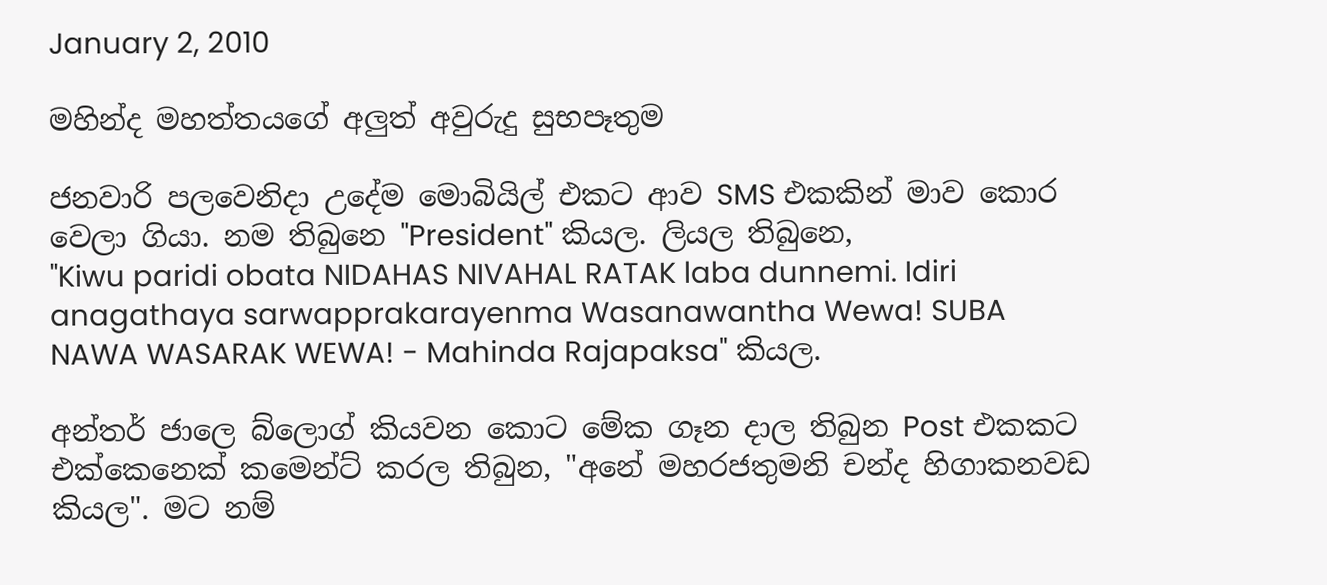January 2, 2010

මහින්ද මහත්තයගේ අලුත් අවුරුදු සුභපෑතුම

ජනවාරි පලවෙනිදා උදේම මොබියිල් එකට ආව SMS එකකින් මාව කොර වෙලා ගියා. නම තිබුනෙ "President" කියල. ලියල තිබුනෙ,
"Kiwu paridi obata NIDAHAS NIVAHAL RATAK laba dunnemi. Idiri anagathaya sarwapprakarayenma Wasanawantha Wewa! SUBA NAWA WASARAK WEWA! - Mahinda Rajapaksa" කියල.

අන්තර් ජාලෙ බ්ලොග් කියවන කොට මේක ගෑන දාල තිබුන Post එකකට එක්කෙනෙක් කමෙන්ට් කරල තිබුන, "අනේ මහරජතුමනි චන්ද හිගාකනවඩ කියල". මට නම්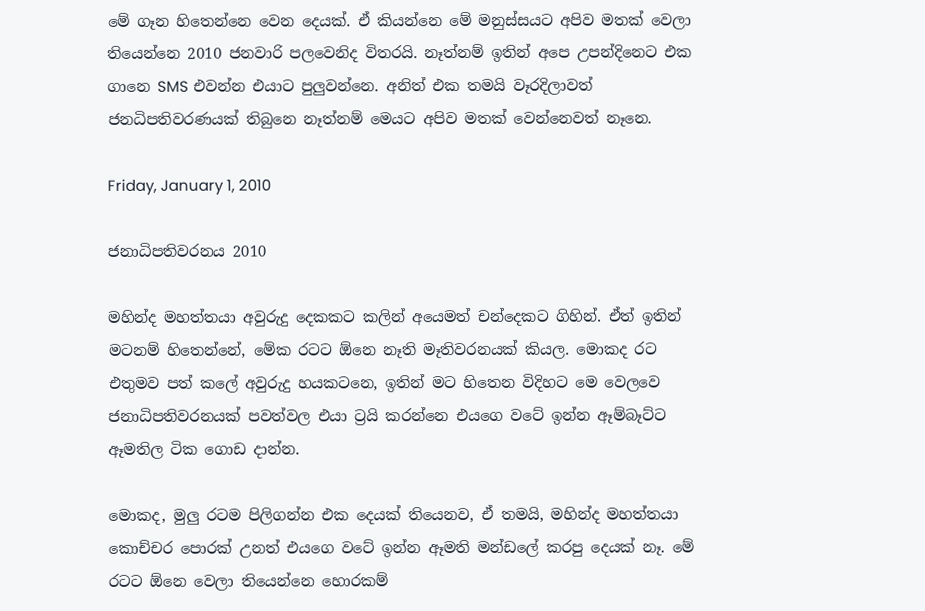මේ ගෑන හිතෙන්නෙ වෙන දෙයක්. ඒ කියන්නෙ මේ මනුස්සයට අපිව මතක් වෙලා තියෙන්නෙ 2010 ජනවාරි පලවෙනිද විතරයි. නෑත්නම් ඉතින් අපෙ උපන්දිනෙට එක ගානෙ SMS එවන්න එයාට පුලුවන්නෙ. අනිත් එක තමයි වෑරදිලාවත් ජනධිපතිවරණයක් තිබුනෙ නෑත්නම් මෙයට අපිව මතක් වෙන්නෙවත් නෑනෙ.

Friday, January 1, 2010

ජනාධිපතිවරනය 2010

මහින්ද මහත්තයා අවුරුදු දෙකකට කලින් අයෙමත් චන්දෙකට ගිහින්. ඒත් ඉතින් මටනම් හිතෙන්නේ, මේක රටට ඕනෙ නෑති මෑතිවරනයක් කියල. මොකද රට එතුමව පත් කලේ අවුරුදු හයකටනෙ, ඉතින් මට හිතෙන විදිහට මෙ වෙලවෙ ජනාධිපතිවරනයක් පවත්වල එයා ට්‍රයි කරන්නෙ එයගෙ වටේ ඉන්න ඈම්බෑට්ට ඈමතිල ටික ගොඩ දාන්න.

මොකද, මුලු රටම පිලිගන්න එක දෙයක් තියෙනව, ඒ තමයි, මහින්ද මහත්තයා කොච්චර පොරක් උනත් එයගෙ වටේ ඉන්න ඈමති මන්ඩලේ කරපු දෙයක් නෑ. මේ රටට ඕනෙ වෙලා තියෙන්නෙ හොරකම්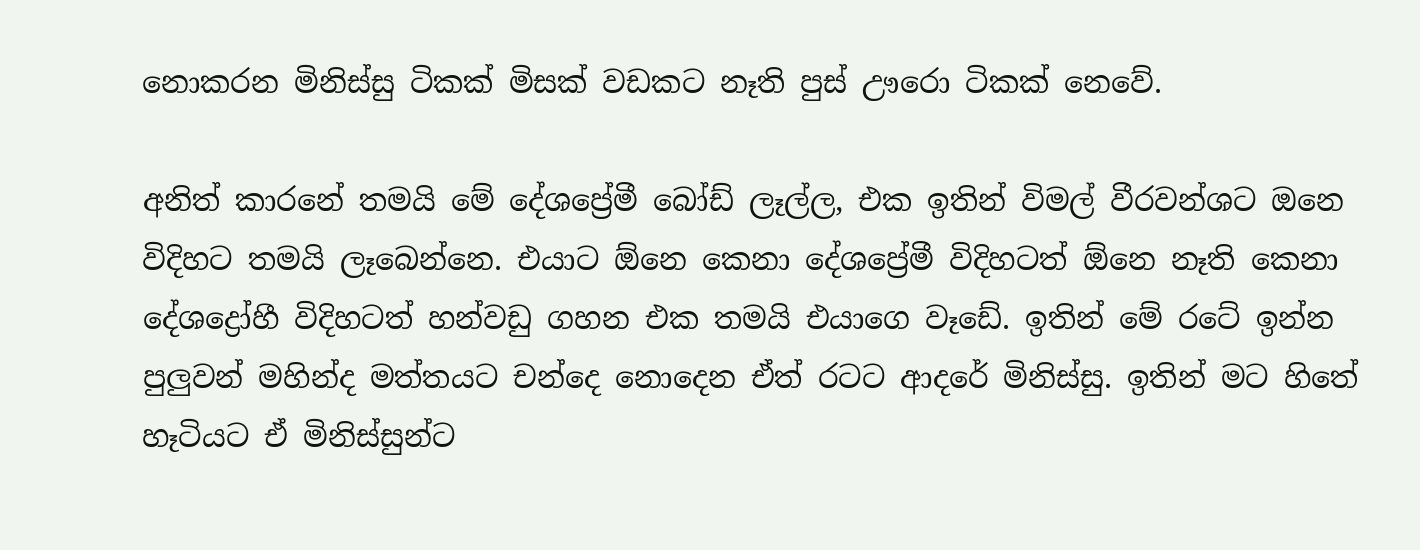නොකරන මිනිස්සු ටිකක් මිසක් වඩකට නෑති පුස් ඌරො ටිකක් නෙවේ.

අනිත් කාරනේ තමයි මේ දේශප්‍රේමී බෝඩ් ලෑල්ල, එක ඉතින් විමල් වීරවන්ශට ඔනෙ විදිහට තමයි ලෑබෙන්නෙ. එයාට ඕනෙ කෙනා දේශප්‍රේමී විදිහටත් ඕනෙ නෑති කෙනා දේශද්‍රෝහී විදිහටත් හන්වඩු ගහන එක තමයි එයාගෙ වෑඩේ. ඉතින් මේ රටේ ඉන්න පුලුවන් මහින්ද මත්තයට චන්දෙ නොදෙන ඒත් රටට ආදරේ මිනිස්සු. ඉතින් මට හිතේ හෑටියට ඒ මිනිස්සුන්ට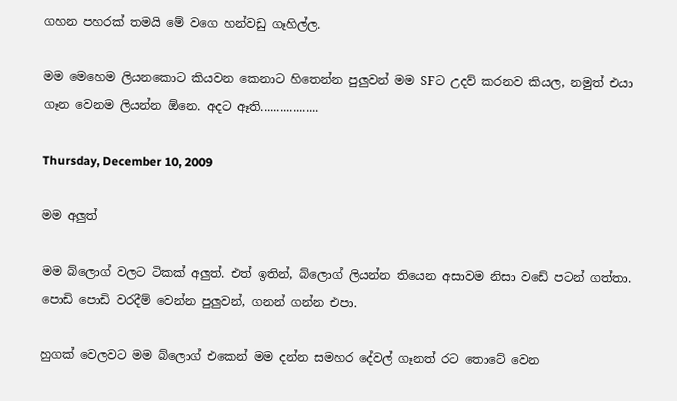ගහන පහරක් තමයි මේ වගෙ හන්වඩු ගෑහිල්ල.

මම මෙහෙම ලියනකොට කියවන කෙනාට හිතෙන්න පුලුවන් මම SFට උදව් කරනව කියල, නමුත් එයා ගෑන වෙනම ලියන්න ඕනෙ. අදට ඈති..................

Thursday, December 10, 2009

මම අලුත්

මම බ්ලොග් වලට ටිකක් අලුත්. එත් ඉතින්, බ්ලොග් ලියන්න තියෙන අසාවම නිසා වඩේ පටන් ගත්තා. පොඩි පොඩි වරදීම් වෙන්න පුලුවන්, ගනන් ගන්න එපා.

හුගක් වෙලවට මම බ්ලොග් එකෙන් මම දන්න සමහර දේවල් ගෑනත් රට තොටේ වෙන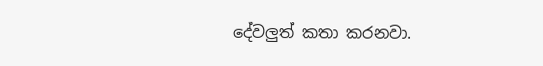දේවලුත් කතා කරනවා.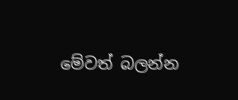මේවත් බලන්න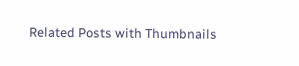Related Posts with Thumbnails